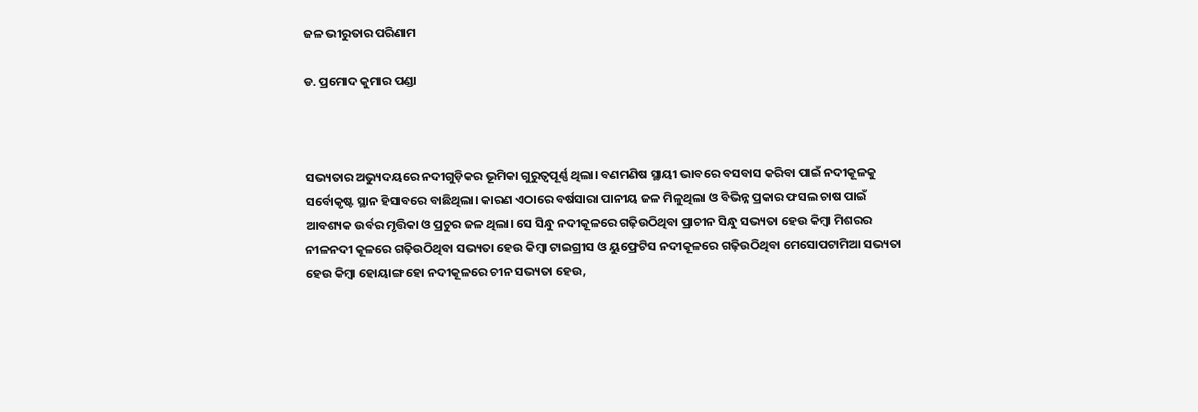ଜଳ ଭୀରୁତାର ପରିଣାମ

ଡ. ପ୍ରମୋଦ କୁମାର ପଣ୍ଡା



ସଭ୍ୟତାର ଅଭ୍ୟୁଦୟରେ ନଦୀଗୁଡ଼ିକର ଭୂମିକା ଗୁରୁତ୍ୱପୂର୍ଣ୍ଣ ଥିଲା। ବଣମଣିଷ ସ୍ଥାୟୀ ଭାବରେ ବସବାସ କରିବା ପାଇଁ ନଦୀକୂଳକୁ ସର୍ବୋକୃଷ୍ଟ ସ୍ଥାନ ହିସାବରେ ବାଛିଥିଲା। କାରଣ ଏଠାରେ ବର୍ଷସାରା ପାନୀୟ ଜଳ ମିଳୁଥିଲା ଓ ବିଭିନ୍ନ ପ୍ରକାର ଫସଲ ଚାଷ ପାଇଁ ଆବଶ୍ୟକ ଉର୍ବର ମୃତ୍ତିକା ଓ ପ୍ରଚୁର ଜଳ ଥିଲା। ସେ ସିନ୍ଧୁ ନଦୀକୂଳରେ ଗଢ଼ିଉଠିଥିବା ପ୍ରାଚୀନ ସିନ୍ଧୁ ସଭ୍ୟତା ହେଉ କିମ୍ବା ମିଶରର ନୀଳନଦୀ କୂଳରେ ଗଢ଼ିଉଠିଥିବା ସଭ୍ୟତା ହେଉ କିମ୍ବା ଟାଇଗ୍ରୀସ ଓ ୟୁଫ୍ରେଟିସ ନଦୀକୂଳରେ ଗଢ଼ିଉଠିଥିବା ମେସୋପଟାମିଆ ସଭ୍ୟତା ହେଉ କିମ୍ବା ହୋୟାଙ୍ଗ ହୋ ନଦୀକୂଳରେ ଚୀନ ସଭ୍ୟତା ହେଉ,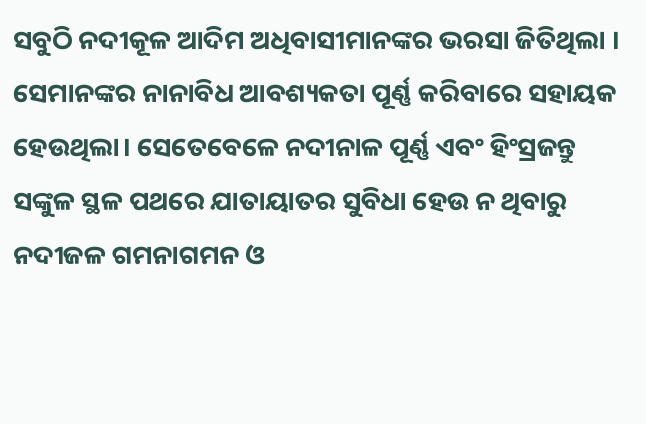ସବୁଠି ନଦୀକୂଳ ଆଦିମ ଅଧିବାସୀମାନଙ୍କର ଭରସା ଜିତିଥିଲା । ସେମାନଙ୍କର ନାନାବିଧ ଆବଶ୍ୟକତା ପୂର୍ଣ୍ଣ କରିବାରେ ସହାୟକ ହେଉଥିଲା। ସେତେବେଳେ ନଦୀନାଳ ପୂର୍ଣ୍ଣ ଏବଂ ହିଂସ୍ରଜନ୍ତୁ ସଙ୍କୁଳ ସ୍ଥଳ ପଥରେ ଯାତାୟାତର ସୁବିଧା ହେଉ ନ ଥିବାରୁ ନଦୀଜଳ ଗମନାଗମନ ଓ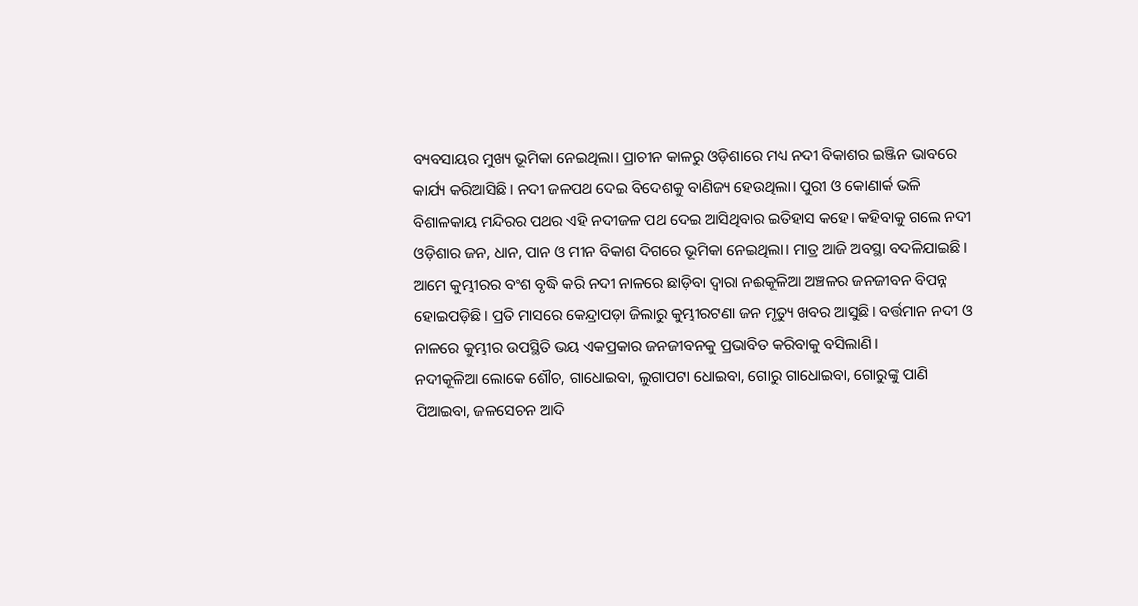ବ୍ୟବସାୟର ମୁଖ୍ୟ ଭୂମିକା ନେଇଥିଲା। ପ୍ରାଚୀନ କାଳରୁ ଓଡ଼ିଶାରେ ମଧ୍ୟ ନଦୀ ବିକାଶର ଇଞ୍ଜିନ ଭାବରେ କାର୍ଯ୍ୟ କରିଆସିଛି। ନଦୀ ଜଳପଥ ଦେଇ ବିଦେଶକୁ ବାଣିଜ୍ୟ ହେଉଥିଲା। ପୁରୀ ଓ କୋଣାର୍କ ଭଳି ବିଶାଳକାୟ ମନ୍ଦିରର ପଥର ଏହି ନଦୀଜଳ ପଥ ଦେଇ ଆସିଥିବାର ଇତିହାସ କହେ। କହିବାକୁ ଗଲେ ନଦୀ ଓଡ଼ିଶାର ଜନ, ଧାନ, ପାନ ଓ ମୀନ ବିକାଶ ଦିଗରେ ଭୂମିକା ନେଇଥିଲା। ମାତ୍ର ଆଜି ଅବସ୍ଥା ବଦଳିଯାଇଛି। ଆମେ କୁମ୍ଭୀରର ବଂଶ ବୃଦ୍ଧି କରି ନଦୀ ନାଳରେ ଛାଡ଼ିବା ଦ୍ୱାରା ନଈକୂଳିଆ ଅଞ୍ଚଳର ଜନଜୀବନ ବିପନ୍ନ ହୋଇପଡ଼ିଛି। ପ୍ରତି ମାସରେ କେନ୍ଦ୍ରାପଡ଼ା ଜିଲାରୁ କୁମ୍ଭୀରଟଣା ଜନ ମୃତ୍ୟୁ ଖବର ଆସୁଛି। ବର୍ତ୍ତମାନ ନଦୀ ଓ ନାଳରେ କୁମ୍ଭୀର ଉପସ୍ଥିତି ଭୟ ଏକପ୍ରକାର ଜନଜୀବନକୁ ପ୍ରଭାବିତ କରିବାକୁ ବସିଲାଣି।
ନଦୀକୂଳିଆ ଲୋକେ ଶୌଚ, ଗାଧୋଇବା, ଲୁଗାପଟା ଧୋଇବା, ଗୋରୁ ଗାଧୋଇବା, ଗୋରୁଙ୍କୁ ପାଣି ପିଆଇବା, ଜଳସେଚନ ଆଦି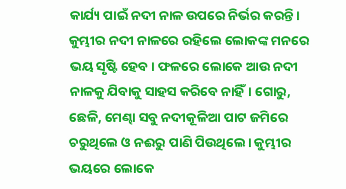କାର୍ଯ୍ୟ ପାଇଁ ନଦୀ ନାଳ ଉପରେ ନିର୍ଭର କରନ୍ତି। କୁମ୍ଭୀର ନଦୀ ନାଳରେ ରହିଲେ ଲୋକଙ୍କ ମନରେ ଭୟ ସୃଷ୍ଟି ହେବ। ଫଳରେ ଲୋକେ ଆଉ ନଦୀ ନାଳକୁ ଯିବାକୁ ସାହସ କରିବେ ନାହିଁ। ଗୋରୁ, ଛେଳି, ମେଣ୍ଢା ସବୁ ନଦୀକୂଳିଆ ପାଟ ଜମିରେ ଚରୁଥିଲେ ଓ ନଈରୁ ପାଣି ପିଉଥିଲେ। କୁମ୍ଭୀର ଭୟରେ ଲୋକେ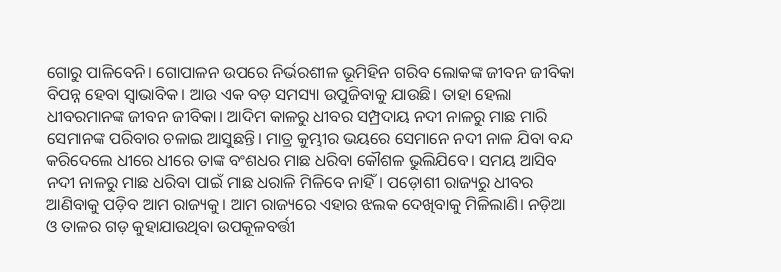ଗୋରୁ ପାଳିବେନି। ଗୋପାଳନ ଉପରେ ନିର୍ଭରଶୀଳ ଭୂମିହିନ ଗରିବ ଲୋକଙ୍କ ଜୀବନ ଜୀବିକା ବିପନ୍ନ ହେବା ସ୍ବାଭାବିକ। ଆଉ ଏକ ବଡ଼ ସମସ୍ୟା ଉପୁଜିବାକୁ ଯାଉଛି। ତାହା ହେଲା ଧୀବରମାନଙ୍କ ଜୀବନ ଜୀବିକା। ଆଦିମ କାଳରୁ ଧୀବର ସମ୍ପ୍ରଦାୟ ନଦୀ ନାଳରୁ ମାଛ ମାରି ସେମାନଙ୍କ ପରିବାର ଚଳାଇ ଆସୁଛନ୍ତି। ମାତ୍ର କୁମ୍ଭୀର ଭୟରେ ସେମାନେ ନଦୀ ନାଳ ଯିବା ବନ୍ଦ କରିଦେଲେ ଧୀରେ ଧୀରେ ତାଙ୍କ ବଂଶଧର ମାଛ ଧରିବା କୌଶଳ ଭୁଲିଯିବେ। ସମୟ ଆସିବ ନଦୀ ନାଳରୁ ମାଛ ଧରିବା ପାଇଁ ମାଛ ଧରାଳି ମିଳିବେ ନାହିଁ। ପଡ଼ୋଶୀ ରାଜ୍ୟରୁ ଧୀବର ଆଣିବାକୁ ପଡ଼ିବ ଆମ ରାଜ୍ୟକୁ। ଆମ ରାଜ୍ୟରେ ଏହାର ଝଲକ ଦେଖିବାକୁ ମିଳିଲାଣି। ନଡ଼ିଆ ଓ ତାଳର ଗଡ଼ କୁହାଯାଉଥିବା ଉପକୂଳବର୍ତ୍ତୀ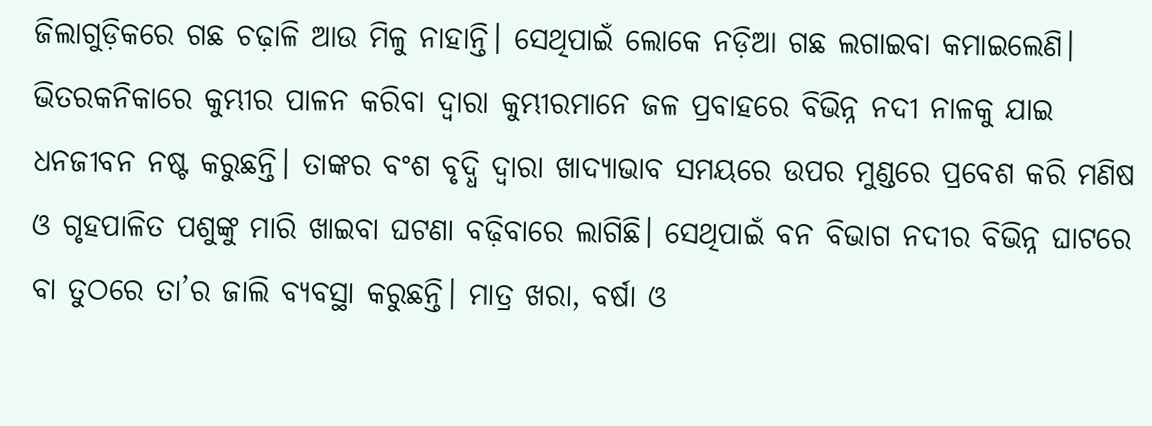ଜିଲାଗୁଡ଼ିକରେ ଗଛ ଚଢ଼ାଳି ଆଉ ମିଳୁ ନାହାନ୍ତି। ସେଥିପାଇଁ ଲୋକେ ନଡ଼ିଆ ଗଛ ଲଗାଇବା କମାଇଲେଣି।
ଭିତରକନିକାରେ କୁମ୍ଭୀର ପାଳନ କରିବା ଦ୍ୱାରା କୁମ୍ଭୀରମାନେ ଜଳ ପ୍ରବାହରେ ବିଭିନ୍ନ ନଦୀ ନାଳକୁ ଯାଇ ଧନଜୀବନ ନଷ୍ଟ କରୁଛନ୍ତି। ତାଙ୍କର ବଂଶ ବୃଦ୍ଧି ଦ୍ୱାରା ଖାଦ୍ୟାଭାବ ସମୟରେ ଉପର ମୁଣ୍ଡରେ ପ୍ରବେଶ କରି ମଣିଷ ଓ ଗୃହପାଳିତ ପଶୁଙ୍କୁ ମାରି ଖାଇବା ଘଟଣା ବଢ଼ିବାରେ ଲାଗିଛି। ସେଥିପାଇଁ ବନ ବିଭାଗ ନଦୀର ବିଭିନ୍ନ ଘାଟରେ ବା ତୁଠରେ ତା’ର ଜାଲି ବ୍ୟବସ୍ଥା କରୁଛନ୍ତି। ମାତ୍ର ଖରା, ବର୍ଷା ଓ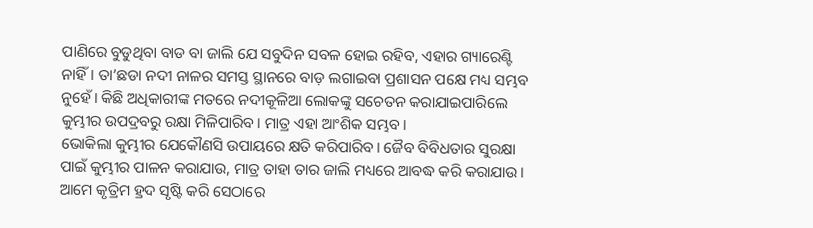ପାଣିରେ ବୁଡୁଥିବା ବାଡ ବା ଜାଲି ଯେ ସବୁଦିନ ସବଳ ହୋଇ ରହିବ, ଏହାର ଗ୍ୟାରେଣ୍ଟି ନାହିଁ। ତା’ଛଡା ନଦୀ ନାଳର ସମସ୍ତ ସ୍ଥାନରେ ବାଡ଼ ଲଗାଇବା ପ୍ରଶାସନ ପକ୍ଷେ ମଧ୍ୟ ସମ୍ଭବ ନୁହେଁ। କିଛି ଅଧିକାରୀଙ୍କ ମତରେ ନଦୀକୂଳିଆ ଲୋକଙ୍କୁ ସଚେତନ କରାଯାଇପାରିଲେ କୁମ୍ଭୀର ଉପଦ୍ରବରୁ ରକ୍ଷା ମିଳିପାରିବ। ମାତ୍ର ଏହା ଆଂଶିକ ସମ୍ଭବ।
ଭୋକିଲା କୁମ୍ଭୀର ଯେକୌଣସି ଉପାୟରେ କ୍ଷତି କରିପାରିବ। ଜୈବ ବିବିଧତାର ସୁରକ୍ଷା ପାଇଁ କୁମ୍ଭୀର ପାଳନ କରାଯାଉ, ମାତ୍ର ତାହା ତାର ଜାଲି ମଧ୍ୟରେ ଆବଦ୍ଧ କରି କରାଯାଉ। ଆମେ କୃତ୍ରିମ ହ୍ରଦ ସୃଷ୍ଟି କରି ସେଠାରେ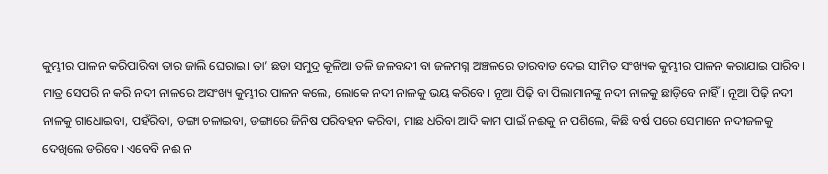କୁମ୍ଭୀର ପାଳନ କରିପାରିବା ତାର ଜାଲି ଘେରାଇ। ତା’ ଛଡା ସମୁଦ୍ର କୂଳିଆ ତଳି ଜଳବନ୍ଦୀ ବା ଜଳମଗ୍ନ ଅଞ୍ଚଳରେ ତାରବାଡ ଦେଇ ସୀମିତ ସଂଖ୍ୟକ କୁମ୍ଭୀର ପାଳନ କରାଯାଇ ପାରିବ। ମାତ୍ର ସେପରି ନ କରି ନଦୀ ନାଳରେ ଅସଂଖ୍ୟ କୁମ୍ଭୀର ପାଳନ କଲେ, ଲୋକେ ନଦୀ ନାଳକୁ ଭୟ କରିବେ। ନୂଆ ପିଢ଼ି ବା ପିଲାମାନଙ୍କୁ ନଦୀ ନାଳକୁ ଛାଡ଼ିବେ ନାହିଁ। ନୂଆ ପିଢ଼ି ନଦୀ ନାଳକୁ ଗାଧୋଇବା, ପହଁରିବା, ଡଙ୍ଗା ଚଳାଇବା, ଡଙ୍ଗାରେ ଜିନିଷ ପରିବହନ କରିବା, ମାଛ ଧରିବା ଆଦି କାମ ପାଇଁ ନଈକୁ ନ ପଶିଲେ, କିଛି ବର୍ଷ ପରେ ସେମାନେ ନଦୀଜଳକୁ ଦେଖିଲେ ଡରିବେ। ଏବେବି ନଈ ନ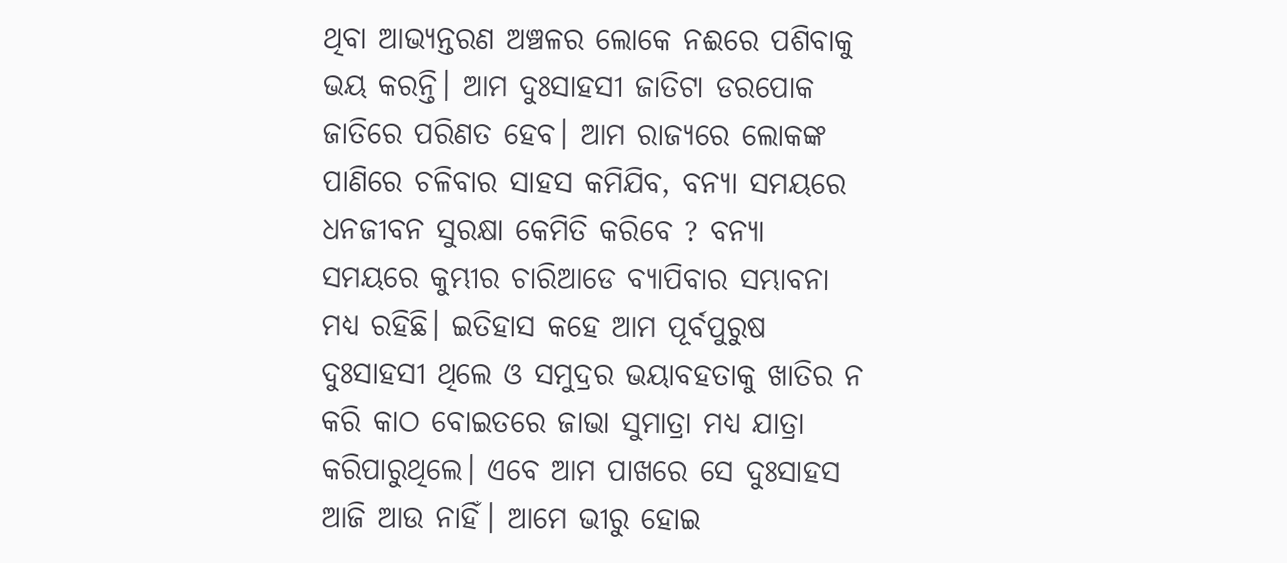ଥିବା ଆଭ୍ୟନ୍ତରଣ ଅଞ୍ଚଳର ଲୋକେ ନଈରେ ପଶିବାକୁ ଭୟ କରନ୍ତି। ଆମ ଦୁଃସାହସୀ ଜାତିଟା ଡରପୋକ ଜାତିରେ ପରିଣତ ହେବ। ଆମ ରାଜ୍ୟରେ ଲୋକଙ୍କ ପାଣିରେ ଚଳିବାର ସାହସ କମିଯିବ, ବନ୍ୟା ସମୟରେ ଧନଜୀବନ ସୁରକ୍ଷା କେମିତି କରିବେ ? ବନ୍ୟା ସମୟରେ କୁମ୍ଭୀର ଚାରିଆଡେ ବ୍ୟାପିବାର ସମ୍ଭାବନା ମଧ୍ୟ ରହିଛି। ଇତିହାସ କହେ ଆମ ପୂର୍ବପୁରୁଷ ଦୁଃସାହସୀ ଥିଲେ ଓ ସମୁଦ୍ରର ଭୟାବହତାକୁ ଖାତିର ନ କରି କାଠ ବୋଇତରେ ଜାଭା ସୁମାତ୍ରା ମଧ୍ୟ ଯାତ୍ରା କରିପାରୁଥିଲେ। ଏବେ ଆମ ପାଖରେ ସେ ଦୁଃସାହସ ଆଜି ଆଉ ନାହିଁ। ଆମେ ଭୀରୁ ହୋଇ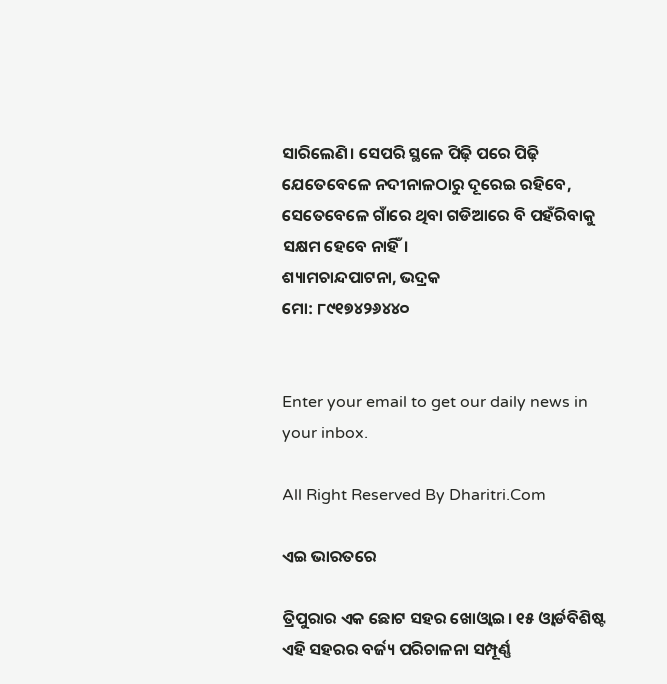ସାରିଲେଣି। ସେପରି ସ୍ଥଳେ ପିଢ଼ି ପରେ ପିଢ଼ି ଯେତେବେଳେ ନଦୀନାଳଠାରୁ ଦୂରେଇ ରହିବେ, ସେତେବେଳେ ଗାଁରେ ଥିବା ଗଡିଆରେ ବି ପହଁରିବାକୁ ସକ୍ଷମ ହେବେ ନାହିଁ।
ଶ୍ୟାମଚାନ୍ଦପାଟନା, ଭଦ୍ରକ
ମୋ: ୮୯୧୭୪୨୬୪୪୦


Enter your email to get our daily news in your inbox.

All Right Reserved By Dharitri.Com

ଏଇ ଭାରତରେ

ତ୍ରିପୁରାର ଏକ ଛୋଟ ସହର ଖୋଓ୍ବାଇ। ୧୫ ଓ୍ବାର୍ଡବିଶିଷ୍ଟ ଏହି ସହରର ବର୍ଜ୍ୟ ପରିଚାଳନା ସମ୍ପୂର୍ଣ୍ଣ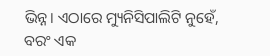ଭିନ୍ନ। ଏଠାରେ ମ୍ୟୁନିସିପାଲିଟି ନୁହେଁ, ବରଂ ଏକ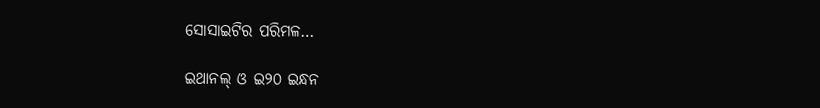ସୋସାଇଟିର ପରିମଳ…

ଇଥାନଲ୍‌ ଓ ଇ୨୦ ଇନ୍ଧନ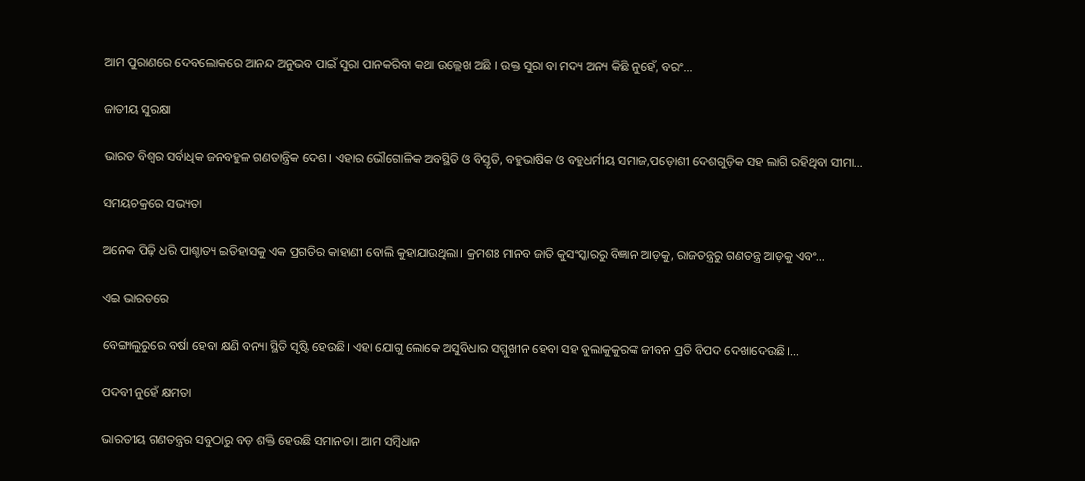ଆମ ପୁରାଣରେ ଦେବଲୋକରେ ଆନନ୍ଦ ଅନୁଭବ ପାଇଁ ସୁରା ପାନକରିବା କଥା ଉଲ୍ଲେଖ ଅଛି I ଉକ୍ତ ସୁରା ବା ମଦ୍ୟ ଅନ୍ୟ କିଛି ନୁହେଁ, ବରଂ…

ଜାତୀୟ ସୁରକ୍ଷା

ଭାରତ ବିଶ୍ୱର ସର୍ବାଧିକ ଜନବହୁଳ ଗଣତାନ୍ତ୍ରିକ ଦେଶ। ଏହାର ଭୌଗୋଳିକ ଅବସ୍ଥିତି ଓ ବିସ୍ତୃତି, ବହୁଭାଷିକ ଓ ବହୁଧର୍ମୀୟ ସମାଜ,ପଡ଼ୋଶୀ ଦେଶଗୁଡ଼ିକ ସହ ଲାଗି ରହିଥିବା ସୀମା…

ସମୟଚକ୍ରରେ ସଭ୍ୟତା

ଅନେକ ପିଢ଼ି ଧରି ପାଶ୍ଚାତ୍ୟ ଇତିହାସକୁ ଏକ ପ୍ରଗତିର କାହାଣୀ ବୋଲି କୁହାଯାଉଥିଲା। କ୍ରମଶଃ ମାନବ ଜାତି କୁସଂସ୍କାରରୁ ବିଜ୍ଞାନ ଆଡ଼କୁ, ରାଜତନ୍ତ୍ରରୁ ଗଣତନ୍ତ୍ର ଆଡ଼କୁ ଏବଂ…

ଏଇ ଭାରତରେ

ବେଙ୍ଗାଲୁରୁରେ ବର୍ଷା ହେବା କ୍ଷଣି ବନ୍ୟା ସ୍ଥିତି ସୃଷ୍ଟି ହେଉଛି। ଏହା ଯୋଗୁ ଲୋକେ ଅସୁବିଧାର ସମ୍ମୁଖୀନ ହେବା ସହ ବୁଲାକୁକୁରଙ୍କ ଜୀବନ ପ୍ରତି ବିପଦ ଦେଖାଦେଉଛି।…

ପଦବୀ ନୁହେଁ କ୍ଷମତା

ଭାରତୀୟ ଗଣତନ୍ତ୍ରର ସବୁଠାରୁ ବଡ଼ ଶକ୍ତି ହେଉଛି ସମାନତା। ଆମ ସମ୍ବିଧାନ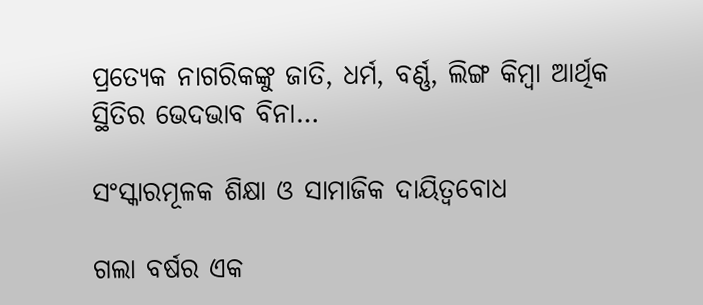ପ୍ରତ୍ୟେକ ନାଗରିକଙ୍କୁ ଜାତି, ଧର୍ମ, ବର୍ଣ୍ଣ, ଲିଙ୍ଗ କିମ୍ବା ଆର୍ଥିକ ସ୍ଥିତିର ଭେଦଭାବ ବିନା…

ସଂସ୍କାରମୂଳକ ଶିକ୍ଷା ଓ ସାମାଜିକ ଦାୟିତ୍ୱବୋଧ

ଗଲା ବର୍ଷର ଏକ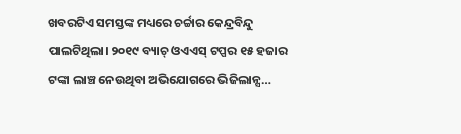ଖବରଟିଏ ସମସ୍ତଙ୍କ ମଧ୍ୟରେ ଚର୍ଚ୍ଚାର କେନ୍ଦ୍ରବିନ୍ଦୁ ପାଲଟିଥିଲା। ୨୦୧୯ ବ୍ୟାଚ୍‌ ଓଏଏସ୍‌ ଟପ୍ପର ୧୫ ହଜାର ଟଙ୍କା ଲାଞ୍ଚ ନେଉଥିବା ଅଭିଯୋଗରେ ଭିଜିଲାନ୍ସ…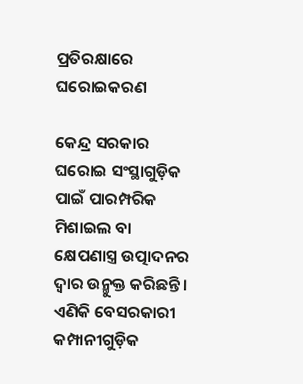ପ୍ରତିରକ୍ଷାରେ ଘରୋଇକରଣ

କେନ୍ଦ୍ର ସରକାର ଘରୋଇ ସଂସ୍ଥାଗୁଡ଼ିକ ପାଇଁ ପାରମ୍ପରିକ ମିଶାଇଲ ବା କ୍ଷେପଣାସ୍ତ୍ର ଉତ୍ପାଦନର ଦ୍ୱାର ଉନ୍ମୁକ୍ତ କରିଛନ୍ତି। ଏଣିକି ବେସରକାରୀ କମ୍ପାନୀଗୁଡ଼ିକ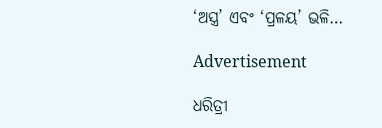‘ଅସ୍ତ୍ର’ ଏବଂ ‘ପ୍ରଳୟ’ ଭଳି…

Advertisement

ଧରିତ୍ରୀ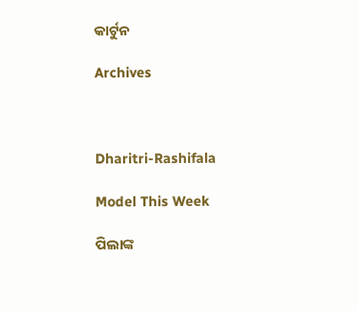କାର୍ଟୁନ

Archives



Dharitri-Rashifala

Model This Week

ପିଲାଙ୍କ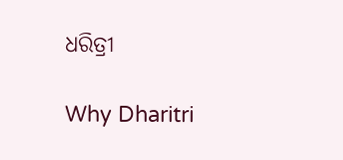ଧରିତ୍ରୀ

Why Dharitri